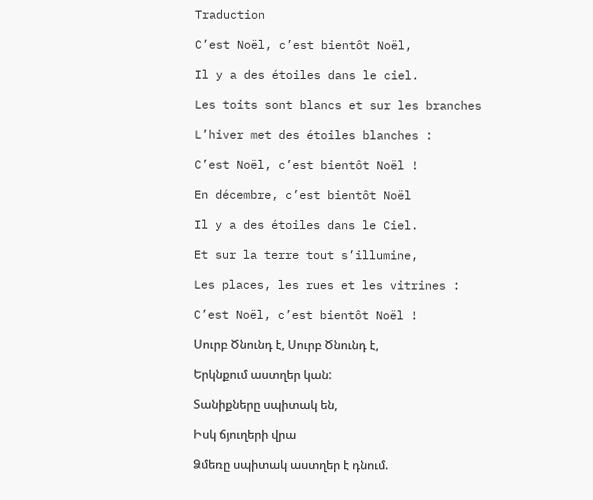Traduction

C’est Noël, c’est bientôt Noël,

Il y a des étoiles dans le ciel.

Les toits sont blancs et sur les branches

L’hiver met des étoiles blanches :

C’est Noël, c’est bientôt Noël !

En décembre, c’est bientôt Noël

Il y a des étoiles dans le Ciel.

Et sur la terre tout s’illumine,

Les places, les rues et les vitrines :

C’est Noël, c’est bientôt Noël !

Սուրբ Ծնունդ է, Սուրբ Ծնունդ է,

Երկնքում աստղեր կան:

Տանիքները սպիտակ են,

Իսկ ճյուղերի վրա

Ձմեռը սպիտակ աստղեր է դնում.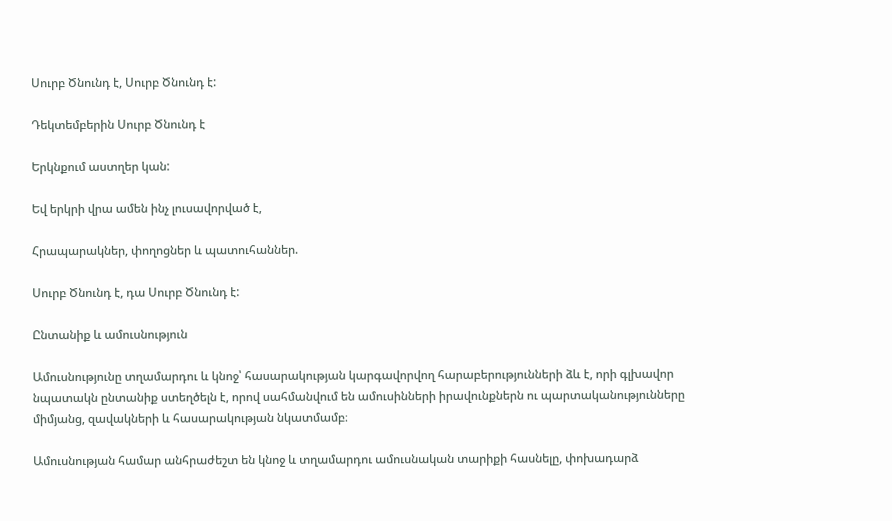Սուրբ Ծնունդ է, Սուրբ Ծնունդ է:

Դեկտեմբերին Սուրբ Ծնունդ է

Երկնքում աստղեր կան:

Եվ երկրի վրա ամեն ինչ լուսավորված է,

Հրապարակներ, փողոցներ և պատուհաններ.

Սուրբ Ծնունդ է, դա Սուրբ Ծնունդ է:

Ընտանիք և ամուսնություն

Ամուսնությունը տղամարդու և կնոջ՝ հասարակության կարգավորվող հարաբերությունների ձև է, որի գլխավոր նպատակն ընտանիք ստեղծելն է, որով սահմանվում են ամուսինների իրավունքներն ու պարտականությունները միմյանց, զավակների և հասարակության նկատմամբ։

Ամուսնության համար անհրաժեշտ են կնոջ և տղամարդու ամուսնական տարիքի հասնելը, փոխադարձ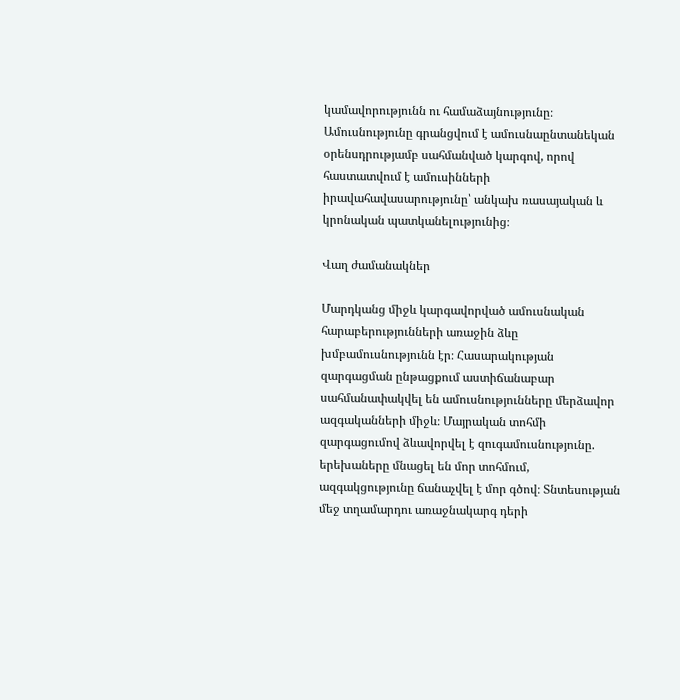կամավորությունն ու համաձայնությունը։ Ամուսնությունը գրանցվում է ամուսնաընտանեկան օրենսդրությամբ սահմանված կարգով, որով հաստատվում է ամուսինների իրավահավասարությունը՝ անկախ ռասայական և կրոնական պատկանելությունից։

Վաղ ժամանակներ

Մարդկանց միջև կարգավորված ամուսնական հարաբերությունների առաջին ձևը խմբամուսնությունն էր։ Հասարակության զարգացման ընթացքում աստիճանաբար սահմանափակվել են ամուսնությունները մերձավոր ազգականների միջև։ Մայրական տոհմի զարգացումով ձևավորվել է զուգամուսնությունը. երեխաները մնացել են մոր տոհմում, ազգակցությունը ճանաչվել է մոր գծով։ Տնտեսության մեջ տղամարդու առաջնակարգ դերի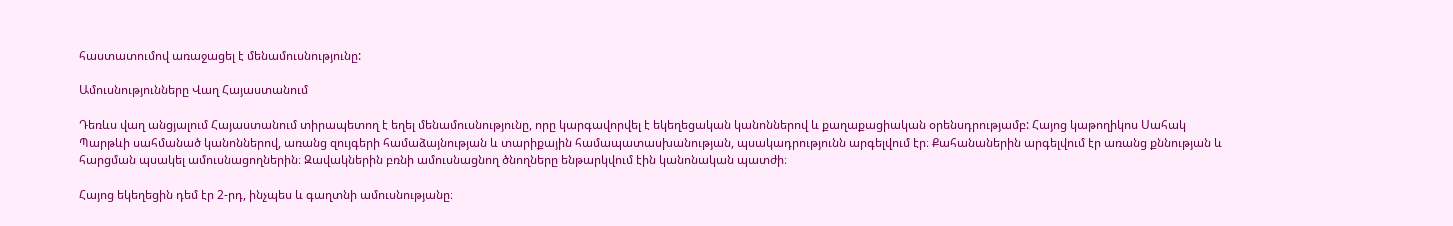հաստատումով առաջացել է մենամուսնությունը:

Ամուսնությունները Վաղ Հայաստանում

Դեռևս վաղ անցյալում Հայաստանում տիրապետող է եղել մենամուսնությունը, որը կարգավորվել է եկեղեցական կանոններով և քաղաքացիական օրենսդրությամբ: Հայոց կաթողիկոս Սահակ Պարթևի սահմանած կանոններով, առանց զույգերի համաձայնության և տարիքային համապատասխանության, պսակադրությունն արգելվում էր։ Քահանաներին արգելվում էր առանց քննության և հարցման պսակել ամուսնացողներին։ Զավակներին բռնի ամուսնացնող ծնողները ենթարկվում էին կանոնական պատժի։

Հայոց եկեղեցին դեմ էր 2-րդ, ինչպես և գաղտնի ամուսնությանը։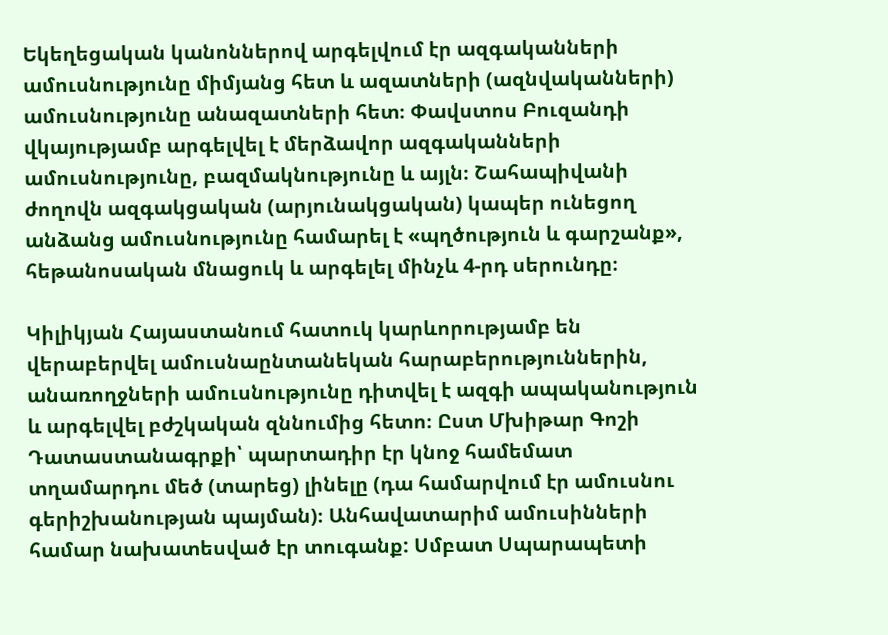Եկեղեցական կանոններով արգելվում էր ազգականների ամուսնությունը միմյանց հետ և ազատների (ազնվականների) ամուսնությունը անազատների հետ։ Փավստոս Բուզանդի վկայությամբ արգելվել է մերձավոր ազգականների ամուսնությունը, բազմակնությունը և այլն։ Շահապիվանի ժողովն ազգակցական (արյունակցական) կապեր ունեցող անձանց ամուսնությունը համարել է «պղծություն և գարշանք», հեթանոսական մնացուկ և արգելել մինչև 4-րդ սերունդը։

Կիլիկյան Հայաստանում հատուկ կարևորությամբ են վերաբերվել ամուսնաընտանեկան հարաբերություններին, անառողջների ամուսնությունը դիտվել է ազգի ապականություն և արգելվել բժշկական զննումից հետո։ Ըստ Մխիթար Գոշի Դատաստանագրքի՝ պարտադիր էր կնոջ համեմատ տղամարդու մեծ (տարեց) լինելը (դա համարվում էր ամուսնու գերիշխանության պայման)։ Անհավատարիմ ամուսինների համար նախատեսված էր տուգանք: Սմբատ Սպարապետի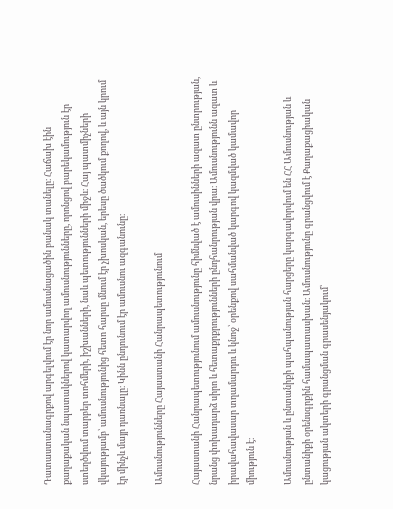Դատաստանագրքով արգելվում էր նոր ամուսնացածին բանակ տանելը։ Հաճախ էին քաղաքական նպատակներով կատարվող ամուսնությունները, որոնցով բարեկամություն էր ստեղծվում տարբեր տոհմերի, իշխանների, նաև պետությունների միջև։ Հայ պատմիչների վկայությամբ՝ ամուսնությունից հետո հարսը մնում էր չխոսկան, երեսը ծածկում քողով, և այն կրում էր մինչև մայր դառնալը։ Կինն ընդունում էր ամուսնու ազգանունը։

Ամուսնությունները Հայաստանի Հանրապետությունում

Հայաստանի Հանրապետությունում ամուսնությունը հիմնված է ամուսինների ազատ ընտրության, նրանց փոխադարձ սիրո և հետաքրքրությունների ընդհանրության վրա։ Ամուսնությունն ազատ և իրավահավասար տղամարդու և կնոջ՝ օրենքով սահմանված կարգով կազմված կամավոր միություն է։

Ամուսնության և ընտանիքի պահպանության հարցերը կարգավորվում են ՀՀ Ամուսնության և ընտանիքի օրենսգրքին համապատասխան։ Ամուսնությունը գրանցվում է Քաղաքացիական կացության ակտերի գրանցման գրասենյակում՝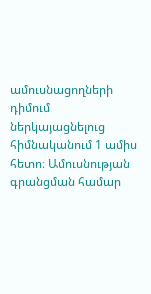ամուսնացողների դիմում ներկայացնելուց հիմնականում 1 ամիս հետո։ Ամուսնության գրանցման համար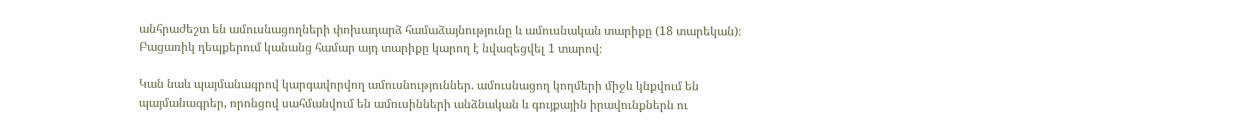անհրաժեշտ են ամուսնացողների փոխադարձ համաձայնությունը և ամուսնական տարիքը (18 տարեկան)։ Բացառիկ դեպքերում կանանց համար այդ տարիքը կարող է նվազեցվել 1 տարով։

Կան նաև պայմանագրով կարգավորվող ամուսնություններ. ամուսնացող կողմերի միջև կնքվում են պայմանագրեր, որոնցով սահմանվում են ամուսինների անձնական և գույքային իրավունքներն ու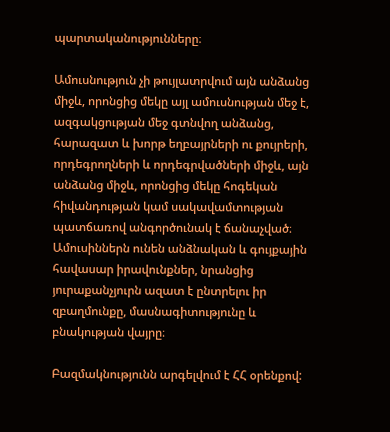պարտականությունները։

Ամուսնություն չի թույլատրվում այն անձանց միջև, որոնցից մեկը այլ ամուսնության մեջ է, ազգակցության մեջ գտնվող անձանց, հարազատ և խորթ եղբայրների ու քույրերի, որդեգրողների և որդեգրվածների միջև, այն անձանց միջև, որոնցից մեկը հոգեկան հիվանդության կամ սակավամտության պատճառով անգործունակ է ճանաչված։ Ամուսիններն ունեն անձնական և գույքային հավասար իրավունքներ, նրանցից յուրաքանչյուրն ազատ է ընտրելու իր զբաղմունքը, մասնագիտությունը և բնակության վայրը։

Բազմակնությունն արգելվում է ՀՀ օրենքով: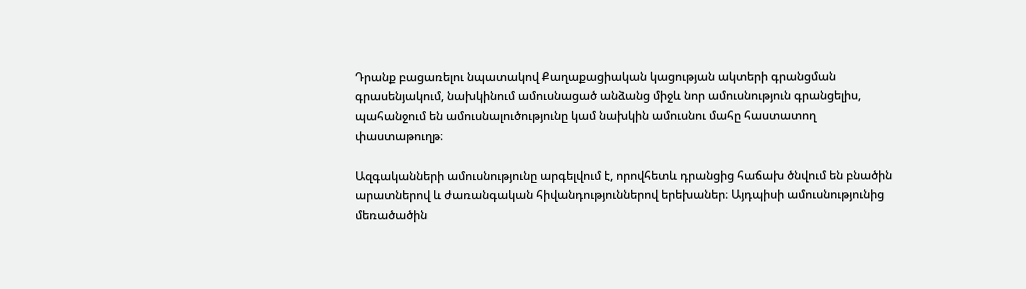Դրանք բացառելու նպատակով Քաղաքացիական կացության ակտերի գրանցման գրասենյակում, նախկինում ամուսնացած անձանց միջև նոր ամուսնություն գրանցելիս, պահանջում են ամուսնալուծությունը կամ նախկին ամուսնու մահը հաստատող փաստաթուղթ։

Ազգականների ամուսնությունը արգելվում է, որովհետև դրանցից հաճախ ծնվում են բնածին արատներով և ժառանգական հիվանդություններով երեխաներ։ Այդպիսի ամուսնությունից մեռածածին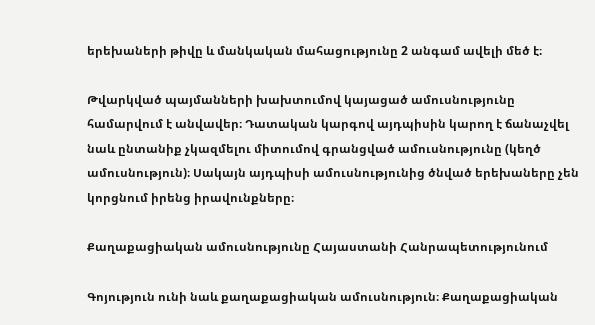երեխաների թիվը և մանկական մահացությունը 2 անգամ ավելի մեծ է։

Թվարկված պայմանների խախտումով կայացած ամուսնությունը համարվում է անվավեր։ Դատական կարգով այդպիսին կարող է ճանաչվել նաև ընտանիք չկազմելու միտումով գրանցված ամուսնությունը (կեղծ ամուսնություն)։ Սակայն այդպիսի ամուսնությունից ծնված երեխաները չեն կորցնում իրենց իրավունքները։

Քաղաքացիական ամուսնությունը Հայաստանի Հանրապետությունում

Գոյություն ունի նաև քաղաքացիական ամուսնություն։ Քաղաքացիական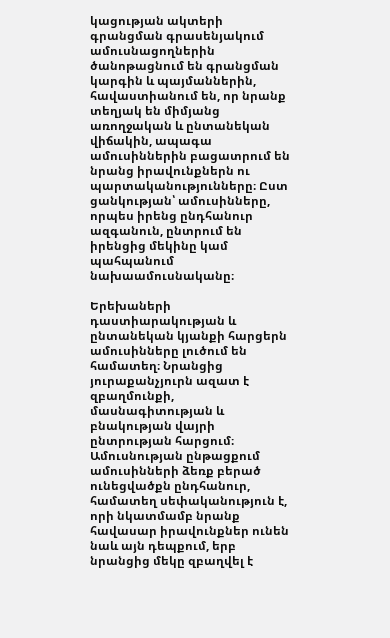կացության ակտերի գրանցման գրասենյակում ամուսնացողներին ծանոթացնում են գրանցման կարգին և պայմաններին, հավաստիանում են, որ նրանք տեղյակ են միմյանց առողջական և ընտանեկան վիճակին, ապագա ամուսիններին բացատրում են նրանց իրավունքներն ու պարտականությունները։ Ըստ ցանկության՝ ամուսինները, որպես իրենց ընդհանուր ազգանուն, ընտրում են իրենցից մեկինը կամ պահպանում նախաամուսնականը։

Երեխաների դաստիարակության և ընտանեկան կյանքի հարցերն ամուսինները լուծում են համատեղ։ Նրանցից յուրաքանչյուրն ազատ է զբաղմունքի, մասնագիտության և բնակության վայրի ընտրության հարցում։ Ամուսնության ընթացքում ամուսինների ձեռք բերած ունեցվածքն ընդհանուր, համատեղ սեփականություն է, որի նկատմամբ նրանք հավասար իրավունքներ ունեն նաև այն դեպքում, երբ նրանցից մեկը զբաղվել է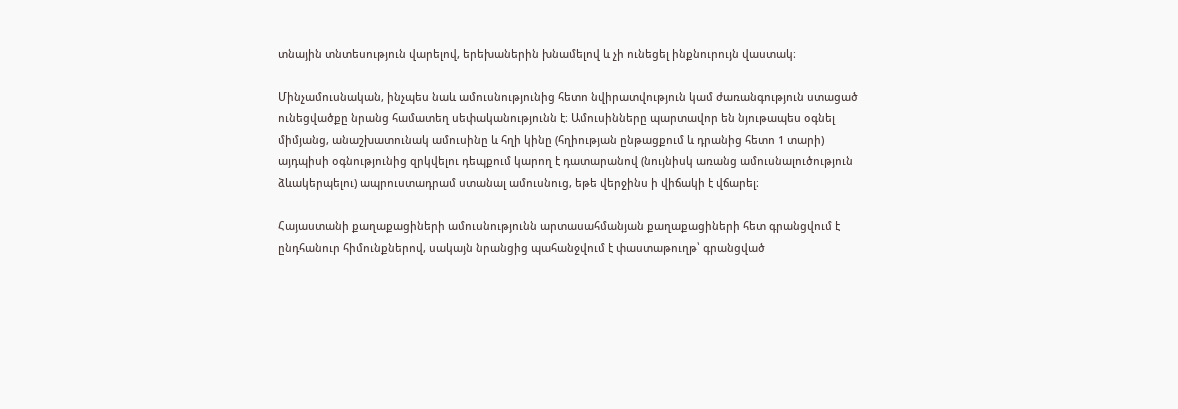տնային տնտեսություն վարելով, երեխաներին խնամելով և չի ունեցել ինքնուրույն վաստակ։

Մինչամուսնական, ինչպես նաև ամուսնությունից հետո նվիրատվություն կամ ժառանգություն ստացած ունեցվածքը նրանց համատեղ սեփականությունն է։ Ամուսինները պարտավոր են նյութապես օգնել միմյանց, անաշխատունակ ամուսինը և հղի կինը (հղիության ընթացքում և դրանից հետո 1 տարի) այդպիսի օգնությունից զրկվելու դեպքում կարող է դատարանով (նույնիսկ առանց ամուսնալուծություն ձևակերպելու) ապրուստադրամ ստանալ ամուսնուց, եթե վերջինս ի վիճակի է վճարել։

Հայաստանի քաղաքացիների ամուսնությունն արտասահմանյան քաղաքացիների հետ գրանցվում է ընդհանուր հիմունքներով, սակայն նրանցից պահանջվում է փաստաթուղթ՝ գրանցված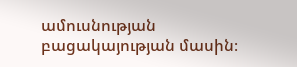ամուսնության բացակայության մասին։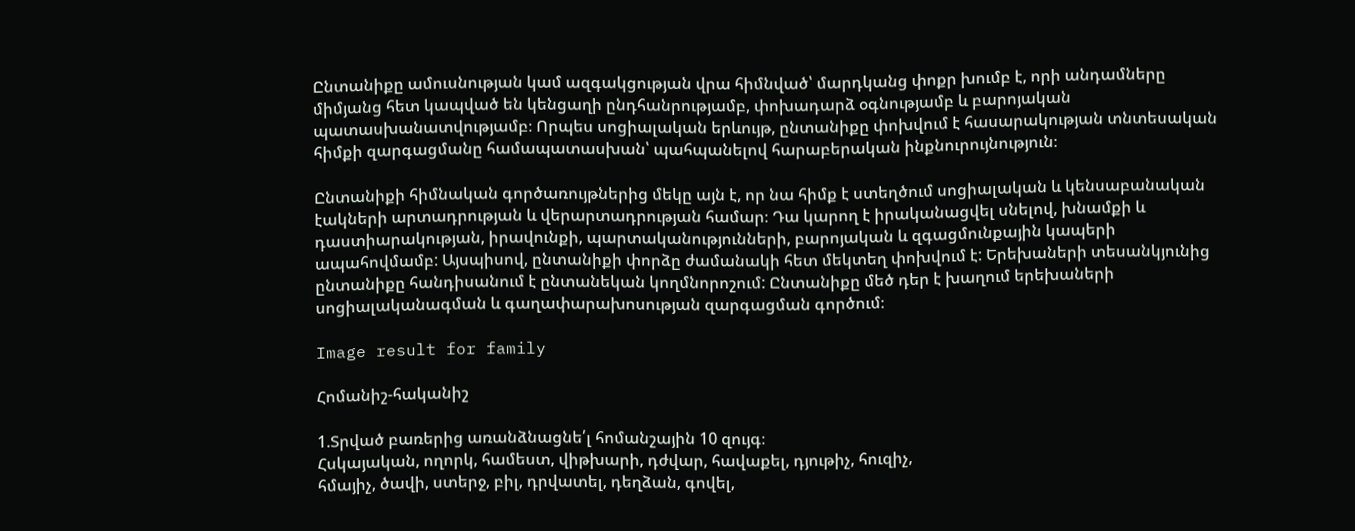Ընտանիքը ամուսնության կամ ազգակցության վրա հիմնված՝ մարդկանց փոքր խումբ է, որի անդամները միմյանց հետ կապված են կենցաղի ընդհանրությամբ, փոխադարձ օգնությամբ և բարոյական պատասխանատվությամբ։ Որպես սոցիալական երևույթ, ընտանիքը փոխվում է հասարակության տնտեսական հիմքի զարգացմանը համապատասխան՝ պահպանելով հարաբերական ինքնուրույնություն։

Ընտանիքի հիմնական գործառույթներից մեկը այն է, որ նա հիմք է ստեղծում սոցիալական և կենսաբանական էակների արտադրության և վերարտադրության համար։ Դա կարող է իրականացվել սնելով, խնամքի և դաստիարակության, իրավունքի, պարտականությունների, բարոյական և զգացմունքային կապերի ապահովմամբ: Այսպիսով, ընտանիքի փորձը ժամանակի հետ մեկտեղ փոխվում է: Երեխաների տեսանկյունից ընտանիքը հանդիսանում է ընտանեկան կողմնորոշում: Ընտանիքը մեծ դեր է խաղում երեխաների սոցիալականագման և գաղափարախոսության զարգացման գործում։

Image result for family

Հոմանիշ-հականիշ

1.Տրված բառերից առանձնացնե՛լ հոմանշային 10 զույգ։
Հսկայական, ողորկ, համեստ, վիթխարի, դժվար, հավաքել, դյութիչ, հուզիչ,
հմայիչ, ծավի, ստերջ, բիլ, դրվատել, դեղձան, գովել,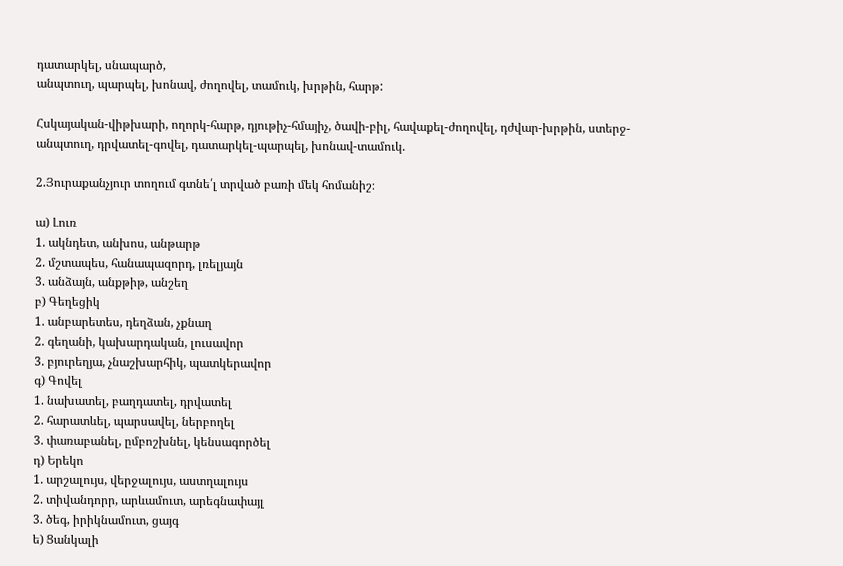դատարկել, սնապարծ,
անպտուղ, պարպել, խոնավ, ժողովել, տամուկ, խրթին, հարթ:

Հսկայական-վիթխարի, ողորկ-հարթ, դյութիչ-հմայիչ, ծավի-բիլ, հավաքել-ժողովել, դժվար-խրթին, ստերջ-անպտուղ, դրվատել-գովել, դատարկել-պարպել, խոնավ-տամուկ.

2.Յուրաքանչյուր տողում գտնե՛լ տրված բառի մեկ հոմանիշ։

ա) Լուռ
1. ակնդետ, անխոս, անթարթ
2. մշտապես, հանապազորդ, լռելյայն
3. անձայն, անքթիթ, անշեղ
բ) Գեղեցիկ
1. անբարետես, դեղձան, չքնաղ
2. գեղանի, կախարդական, լուսավոր
3. բյուրեղյա, չնաշխարհիկ, պատկերավոր
գ) Գովել
1. նախատել, բաղդատել, դրվատել
2. հարատևել, պարսավել, ներբողել
3. փառաբանել, ըմբոշխնել, կենսագործել
դ) Երեկո
1. արշալույս, վերջալույս, աստղալույս
2. տիվանդորր, արևամուտ, արեգնափայլ
3. ծեգ, իրիկնամուտ, ցայգ
ե) Ցանկալի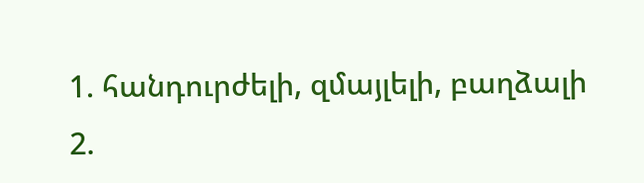1. հանդուրժելի, զմայլելի, բաղձալի
2.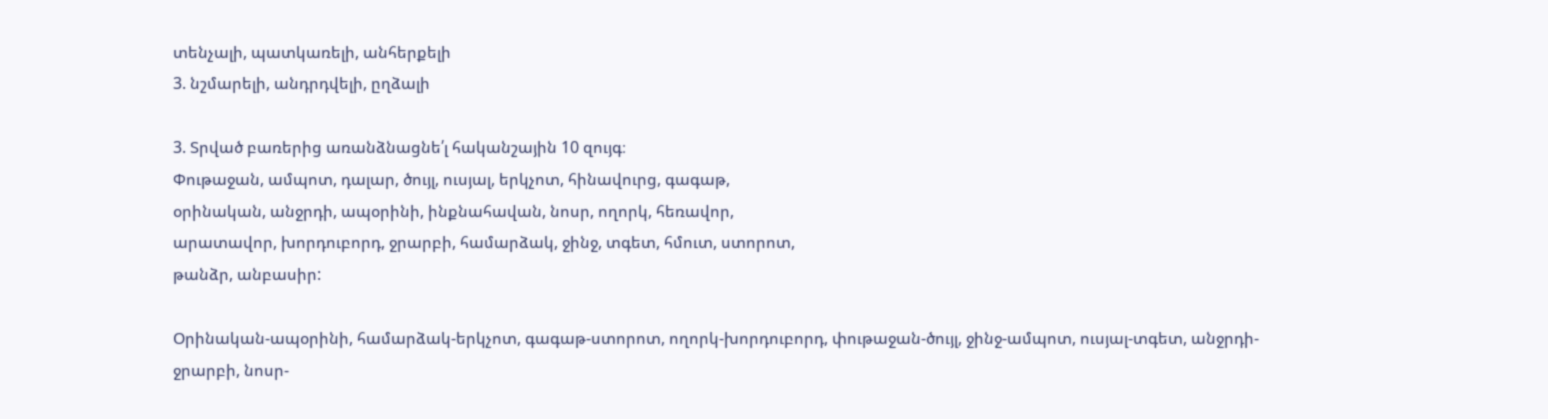տենչալի, պատկառելի, անհերքելի
3. նշմարելի, անդրդվելի, ըղձալի

3. Տրված բառերից առանձնացնե՛լ հականշային 10 զույգ։
Փութաջան, ամպոտ, դալար, ծույլ, ուսյալ, երկչոտ, հինավուրց, գագաթ,
օրինական, անջրդի, ապօրինի, ինքնահավան, նոսր, ողորկ, հեռավոր,
արատավոր, խորդուբորդ, ջրարբի, համարձակ, ջինջ, տգետ, հմուտ, ստորոտ,
թանձր, անբասիր:

Օրինական-ապօրինի, համարձակ-երկչոտ, գագաթ-ստորոտ, ողորկ-խորդուբորդ, փութաջան-ծույլ, ջինջ-ամպոտ, ուսյալ-տգետ, անջրդի-ջրարբի, նոսր-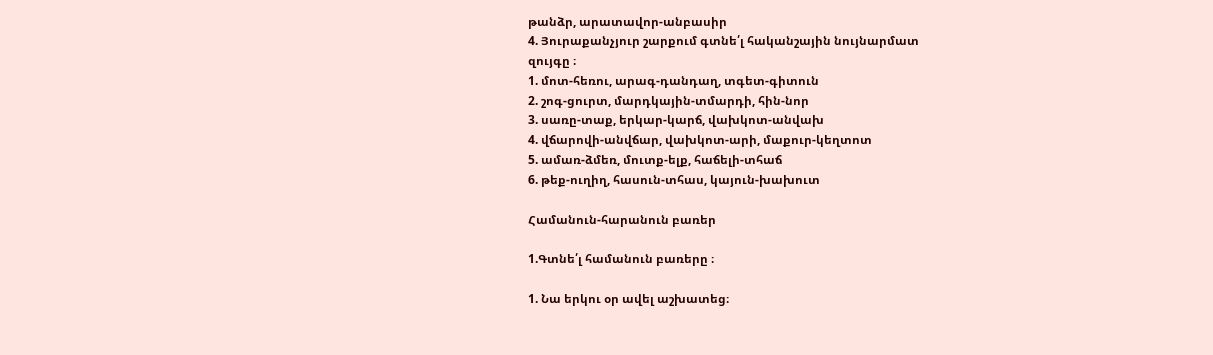թանձր, արատավոր-անբասիր
4. Յուրաքանչյուր շարքում գտնե՛լ հականշային նույնարմատ
զույգը ։
1. մոտ-հեռու, արագ-դանդաղ, տգետ-գիտուն
2. շոգ-ցուրտ, մարդկային-տմարդի, հին-նոր
3. սառը-տաք, երկար-կարճ, վախկոտ-անվախ
4. վճարովի-անվճար, վախկոտ-արի, մաքուր-կեղտոտ
5. ամառ-ձմեռ, մուտք-ելք, հաճելի-տհաճ
6. թեք-ուղիղ, հասուն-տհաս, կայուն-խախուտ

Համանուն-հարանուն բառեր

1.Գտնե՛լ համանուն բառերը ։

1. Նա երկու օր ավել աշխատեց։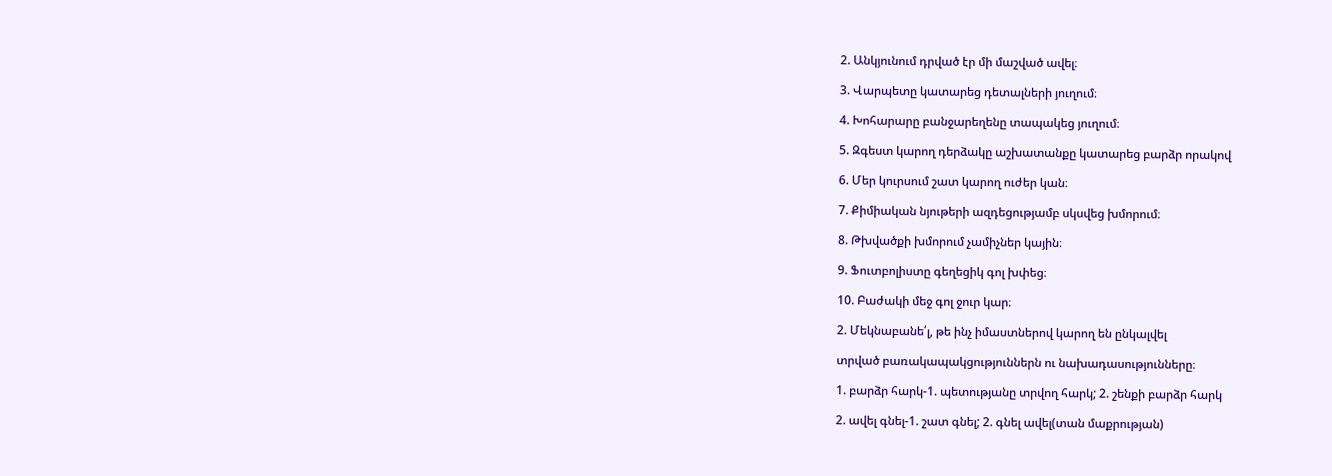2. Անկյունում դրված էր մի մաշված ավել։

3. Վարպետը կատարեց դետալների յուղում։

4. Խոհարարը բանջարեղենը տապակեց յուղում։

5. Զգեստ կարող դերձակը աշխատանքը կատարեց բարձր որակով

6. Մեր կուրսում շատ կարող ուժեր կան։

7. Քիմիական նյութերի ազդեցությամբ սկսվեց խմորում։

8. Թխվածքի խմորում չամիչներ կային։

9. Ֆուտբոլիստը գեղեցիկ գոլ խփեց։

10. Բաժակի մեջ գոլ ջուր կար։

2. Մեկնաբանե՛լ, թե ինչ իմաստներով կարող են ընկալվել

տրված բառակապակցություններն ու նախադասությունները։

1. բարձր հարկ-1. պետությանը տրվող հարկ; 2. շենքի բարձր հարկ

2. ավել գնել-1. շատ գնել; 2. գնել ավել(տան մաքրության)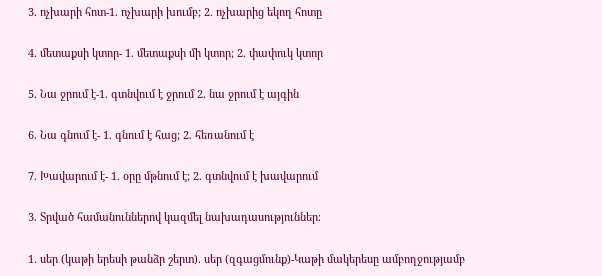3. ոչխարի հոտ-1. ոչխարի խումբ; 2. ոչխարից եկող հոտը

4. մետաքսի կտոր- 1. մետաքսի մի կտոր; 2. փափուկ կտոր

5. Նա ջրում է-1. գտնվում է ջրում 2. նա ջրում է այգին

6. Նա գնում է- 1. գնում է հաց; 2. հեռանում է

7. Խավարում է- 1. օրը մթնում է; 2. գտնվում է խավարում

3. Տրված համանուններով կազմել նախադասություններ։

1. սեր (կաթի երեսի թանձր շերտ). սեր (զգացմունք)-Կաթի մակերեսը ամբողջությամբ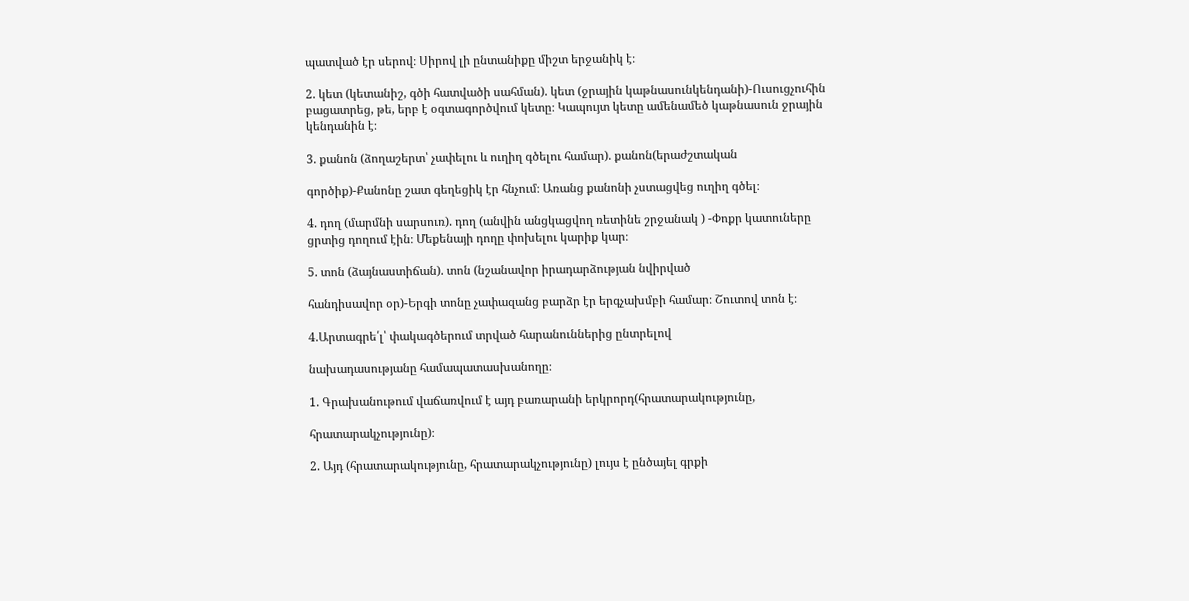պատված էր սերով։ Սիրով լի ընտանիքը միշտ երջանիկ է։

2. կետ (կետանիշ, գծի հատվածի սահման). կետ (ջրային կաթնասունկենդանի)-Ուսուցչուհին բացատրեց, թե, երբ է օգտագործվում կետը։ Կապույտ կետը ամենամեծ կաթնասուն ջրային կենդանին է։

3. քանոն (ձողաշերտ՝ չափելու և ուղիղ գծելու համար). քանոն(երաժշտական

գործիք)-Քանոնը շատ գեղեցիկ էր հնչում։ Առանց քանոնի չստացվեց ուղիղ գծել։

4. դող (մարմնի սարսուռ). դող (անվին անցկացվող ռետինե շրջանակ ) -Փոքր կատուները ցրտից դողում էին։ Մեքենայի դողը փոխելու կարիք կար։

5. տոն (ձայնաստիճան). տոն (նշանավոր իրադարձության նվիրված

հանդիսավոր օր)-Երգի տոնը չափազանց բարձր էր երգչախմբի համար։ Շուտով տոն է։

4.Արտագրե՛լ՝ փակագծերում տրված հարանուններից ընտրելով

նախադասությանը համապատասխանողը։

1. Գրախանութում վաճառվում է այդ բառարանի երկրորդ(հրատարակությունը,

հրատարակչությունը)։

2. Այդ (հրատարակությունը, հրատարակչությունը) լույս է ընծայել գրքի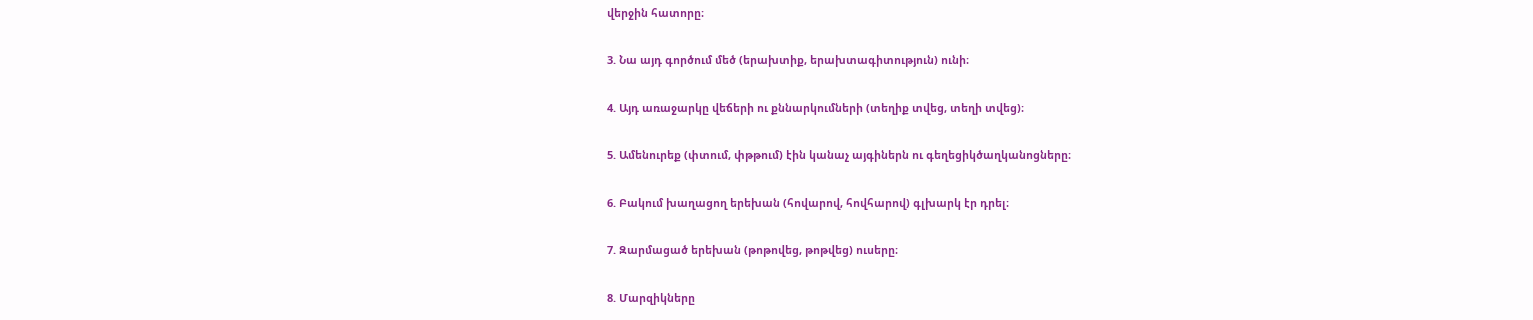վերջին հատորը։

3. Նա այդ գործում մեծ (երախտիք, երախտագիտություն) ունի։

4. Այդ առաջարկը վեճերի ու քննարկումների (տեղիք տվեց, տեղի տվեց)։

5. Ամենուրեք (փտում, փթթում) էին կանաչ այգիներն ու գեղեցիկծաղկանոցները։

6. Բակում խաղացող երեխան (հովարով, հովհարով) գլխարկ էր դրել։

7. Զարմացած երեխան (թոթովեց, թոթվեց) ուսերը։

8. Մարզիկները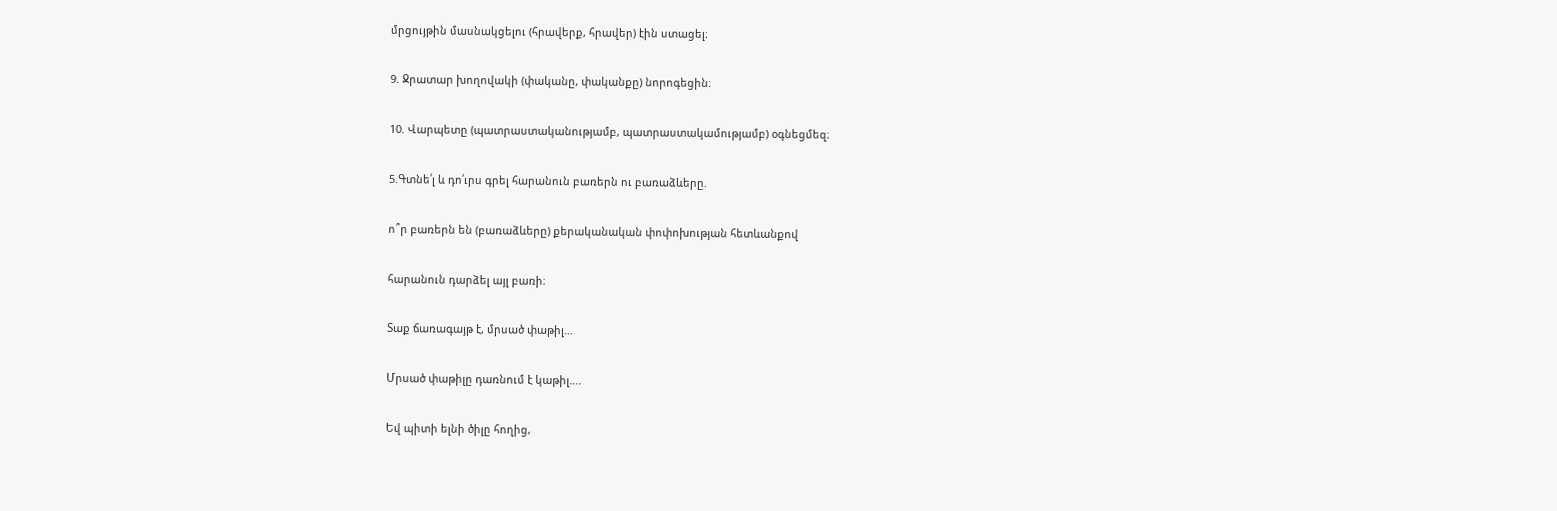մրցույթին մասնակցելու (հրավերք, հրավեր) էին ստացել։

9. Ջրատար խողովակի (փականը, փականքը) նորոգեցին։

10. Վարպետը (պատրաստականությամբ, պատրաստակամությամբ) օգնեցմեզ։

5.Գտնե՛լ և դո՛ւրս գրել հարանուն բառերն ու բառաձևերը.

ո՞ր բառերն են (բառաձևերը) քերականական փոփոխության հետևանքով

հարանուն դարձել այլ բառի։

Տաք ճառագայթ է, մրսած փաթիլ…

Մրսած փաթիլը դառնում է կաթիլ….

Եվ պիտի ելնի ծիլը հողից,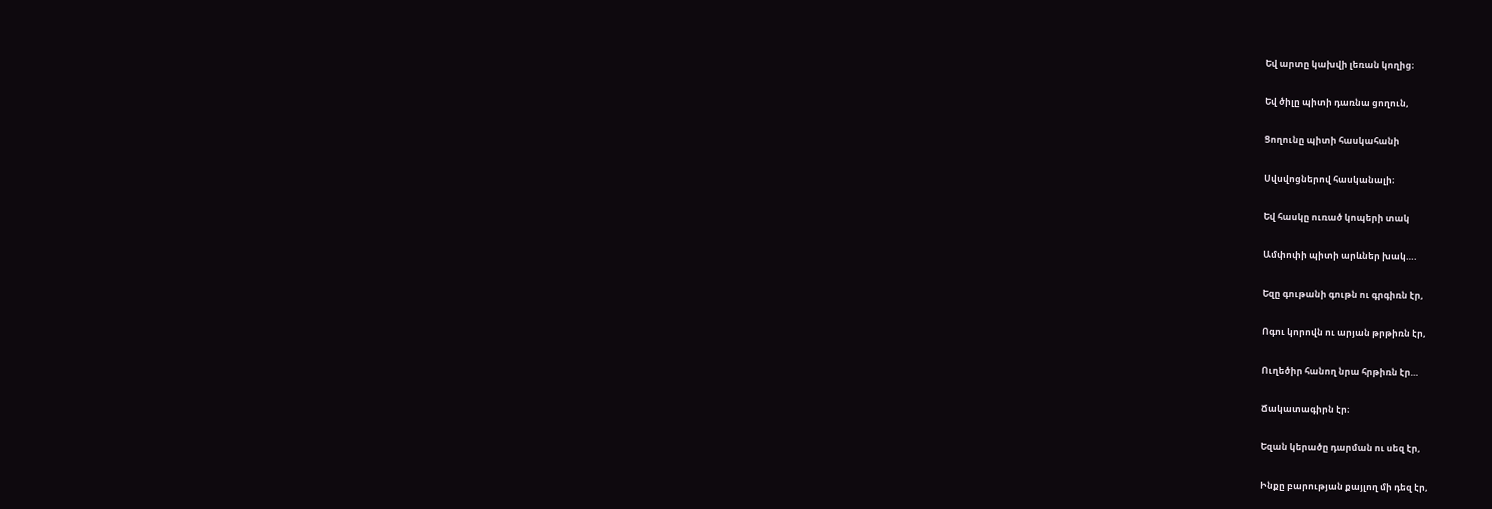Եվ արտը կախվի լեռան կողից։

Եվ ծիլը պիտի դառնա ցողուն,

Ցողունը պիտի հասկահանի

Սվսվոցներով հասկանալի։

Եվ հասկը ուռած կոպերի տակ

Ամփոփի պիտի արևներ խակ….

Եզը գութանի գութն ու գրգիռն էր,

Ոգու կորովն ու արյան թրթիռն էր,

Ուղեծիր հանող նրա հրթիռն էր…

Ճակատագիրն էր։

Եզան կերածը դարման ու սեզ էր,

Ինքը բարության քայլող մի դեզ էր,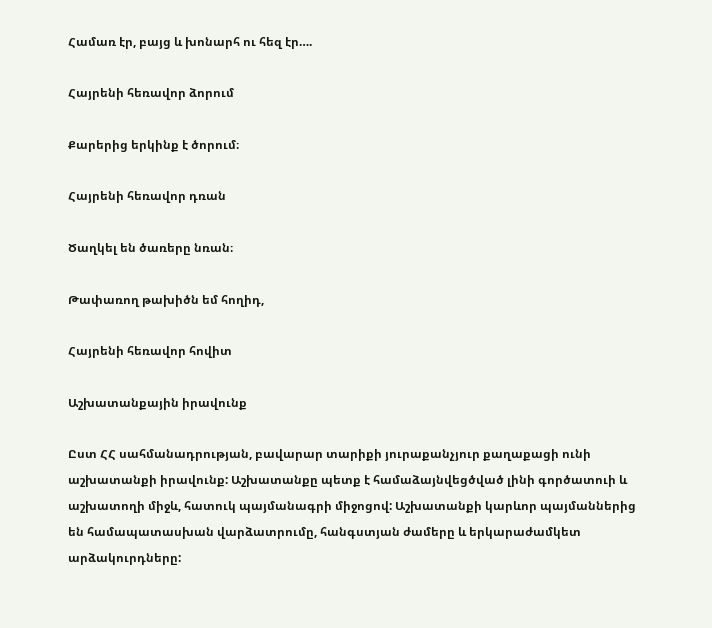Համառ էր, բայց և խոնարհ ու հեզ էր….

Հայրենի հեռավոր ձորում

Քարերից երկինք է ծորում։

Հայրենի հեռավոր դռան

Ծաղկել են ծառերը նռան։

Թափառող թախիծն եմ հողիդ,

Հայրենի հեռավոր հովիտ

Աշխատանքային իրավունք

Ըստ ՀՀ սահմանադրության, բավարար տարիքի յուրաքանչյուր քաղաքացի ունի աշխատանքի իրավունք: Աշխատանքը պետք է համաձայնվեցծված լինի գործատուի և աշխատողի միջև, հատուկ պայմանագրի միջոցով: Աշխատանքի կարևոր պայմաններից են համապատասխան վարձատրումը, հանգստյան ժամերը և երկարաժամկետ արձակուրդները: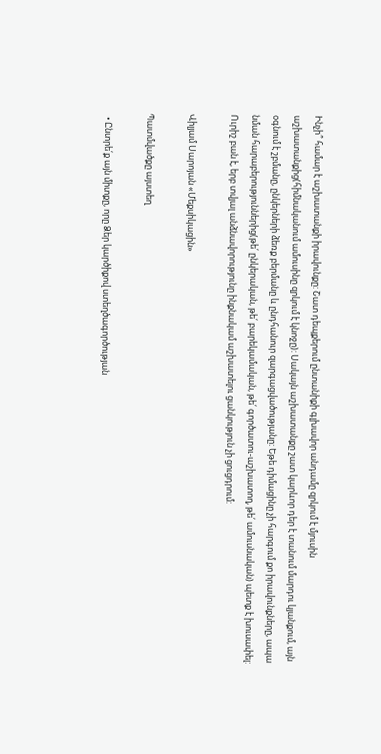Ինչի՞ համար է աշխատանքի իրավունքը: Շատ դեպքերում ընտանիքի գլխավոր անդամը զրկում է մյուսին աշխատանքից(հիմնականում ամուսինը զրկում է կնոջը): Սակայն աշխատանքը շատ կարևոր դեր է տանում մարդու կյանքում, այն օգնում է շբմանը, ընկերների ձեռք բերմանը և ընդհանուր զարգացվածությանը: Եթե դիմացինը չի հարգում քո իրավունքները, ապա նման հարաբերություններից(թե՛ ընկերական, թե՛ բարեկամական, թե՛ գործատու-աշխատող, թե՛ ամուսնական) պետք է խուսափել: Ուրիշ բան է, երբ տվյալ անձնավորությունը ինքնակամ աշխատելու ցանկություն չի ցուցդրում:

Վիլյամ Սարոյան «Մեքսիկացին»

Պատմվածքը այստեղ

  • Ընտրե՛ք այն միտքը, որը Ձեր կարծիքով ստեղծագործության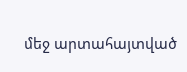մեջ արտահայտված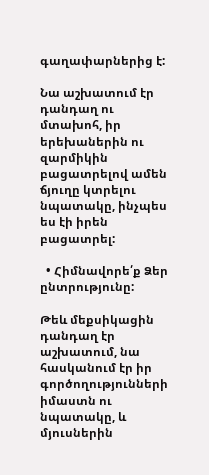գաղափարներից է:

Նա աշխատում էր դանդաղ ու մտախոհ, իր երեխաներին ու զարմիկին բացատրելով ամեն ճյուղը կտրելու նպատակը, ինչպես ես էի իրեն բացատրել:

  • Հիմնավորե՛ք Ձեր ընտրությունը:

Թեև մեքսիկացին դանդաղ էր աշխատում, նա հասկանում էր իր գործողությունների իմաստն ու նպատակը, և մյուսներին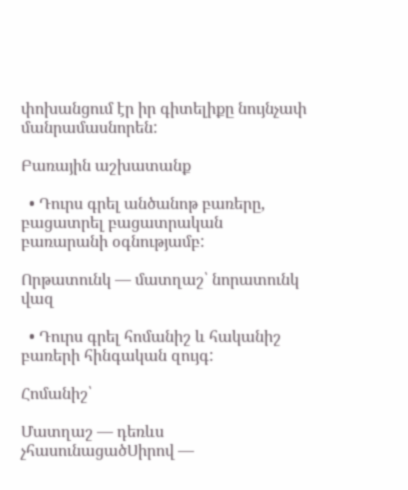փոխանցում էր իր գիտելիքը նույնչափ մանրամասնորեն:

Բառային աշխատանք

  • Դուրս գրել անծանոթ բառերը, բացատրել բացատրական բառարանի օգնությամբ:

Որթատունկ — մատղաշ՝ նորատունկ վազ

  • Դուրս գրել հոմանիշ և հականիշ բառերի հինգական զույգ:

Հոմանիշ՝

Մատղաշ — դեռևս չհասունացածՍիրով —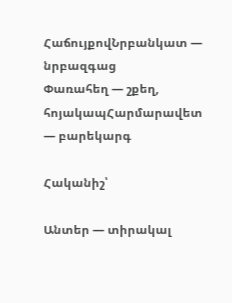ՀաճույքովՆրբանկատ — նրբազգաց
Փառահեղ — շքեղ, հոյակապՀարմարավետ — բարեկարգ

Հականիշ՝

Անտեր — տիրակալ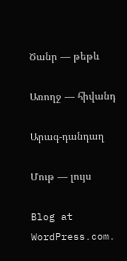Ծանր — թեթև

Առողջ — հիվանդ

Արագ-դանդաղ

Մութ — լույս

Blog at WordPress.com.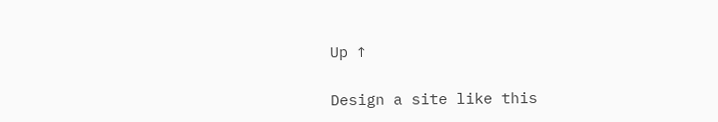Up ↑

Design a site like this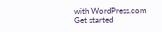with WordPress.com
Get started